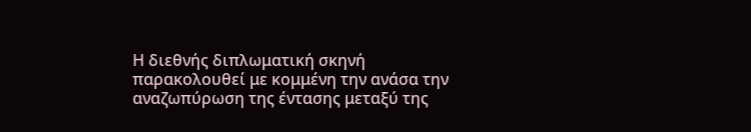Η διεθνής διπλωματική σκηνή παρακολουθεί με κομμένη την ανάσα την αναζωπύρωση της έντασης μεταξύ της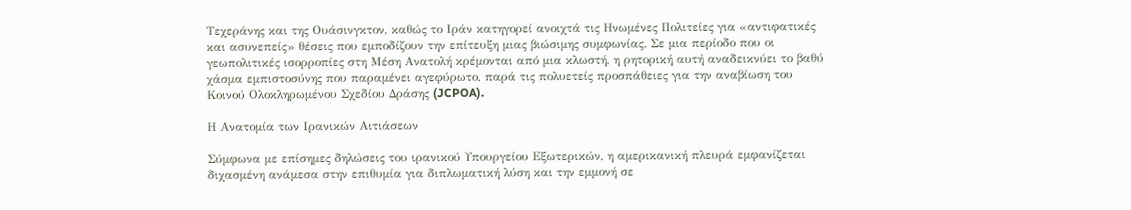Τεχεράνης και της Ουάσινγκτον, καθώς το Ιράν κατηγορεί ανοιχτά τις Ηνωμένες Πολιτείες για «αντιφατικές και ασυνεπείς» θέσεις που εμποδίζουν την επίτευξη μιας βιώσιμης συμφωνίας. Σε μια περίοδο που οι γεωπολιτικές ισορροπίες στη Μέση Ανατολή κρέμονται από μια κλωστή, η ρητορική αυτή αναδεικνύει το βαθύ χάσμα εμπιστοσύνης που παραμένει αγεφύρωτο, παρά τις πολυετείς προσπάθειες για την αναβίωση του Κοινού Ολοκληρωμένου Σχεδίου Δράσης (JCPOA).

Η Ανατομία των Ιρανικών Αιτιάσεων

Σύμφωνα με επίσημες δηλώσεις του ιρανικού Υπουργείου Εξωτερικών, η αμερικανική πλευρά εμφανίζεται διχασμένη ανάμεσα στην επιθυμία για διπλωματική λύση και την εμμονή σε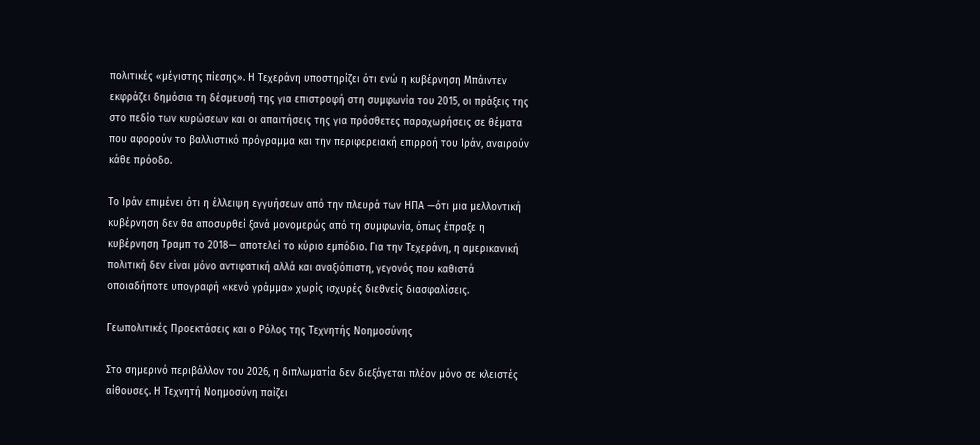πολιτικές «μέγιστης πίεσης». Η Τεχεράνη υποστηρίζει ότι ενώ η κυβέρνηση Μπάιντεν εκφράζει δημόσια τη δέσμευσή της για επιστροφή στη συμφωνία του 2015, οι πράξεις της στο πεδίο των κυρώσεων και οι απαιτήσεις της για πρόσθετες παραχωρήσεις σε θέματα που αφορούν το βαλλιστικό πρόγραμμα και την περιφερειακή επιρροή του Ιράν, αναιρούν κάθε πρόοδο.

Το Ιράν επιμένει ότι η έλλειψη εγγυήσεων από την πλευρά των ΗΠΑ —ότι μια μελλοντική κυβέρνηση δεν θα αποσυρθεί ξανά μονομερώς από τη συμφωνία, όπως έπραξε η κυβέρνηση Τραμπ το 2018— αποτελεί το κύριο εμπόδιο. Για την Τεχεράνη, η αμερικανική πολιτική δεν είναι μόνο αντιφατική αλλά και αναξιόπιστη, γεγονός που καθιστά οποιαδήποτε υπογραφή «κενό γράμμα» χωρίς ισχυρές διεθνείς διασφαλίσεις.

Γεωπολιτικές Προεκτάσεις και ο Ρόλος της Τεχνητής Νοημοσύνης

Στο σημερινό περιβάλλον του 2026, η διπλωματία δεν διεξάγεται πλέον μόνο σε κλειστές αίθουσες. Η Τεχνητή Νοημοσύνη παίζει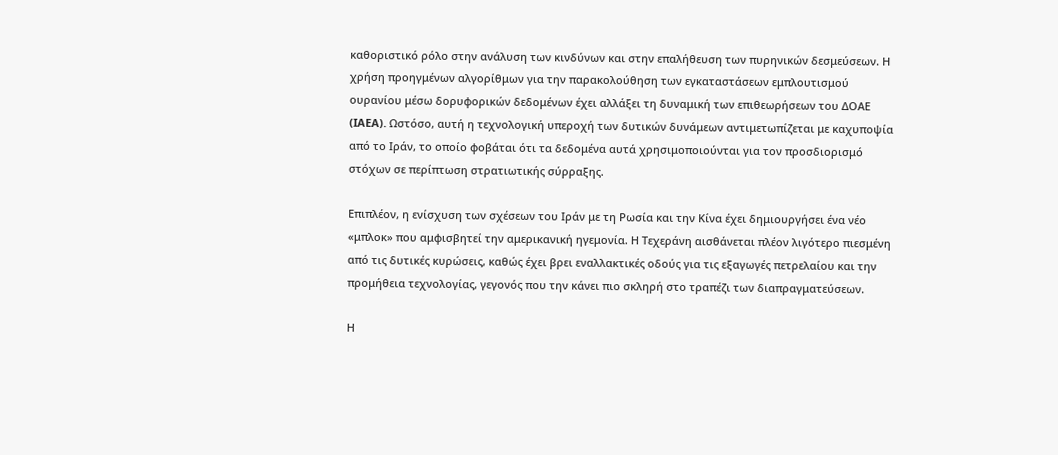καθοριστικό ρόλο στην ανάλυση των κινδύνων και στην επαλήθευση των πυρηνικών δεσμεύσεων. Η χρήση προηγμένων αλγορίθμων για την παρακολούθηση των εγκαταστάσεων εμπλουτισμού ουρανίου μέσω δορυφορικών δεδομένων έχει αλλάξει τη δυναμική των επιθεωρήσεων του ΔΟΑΕ (IAEA). Ωστόσο, αυτή η τεχνολογική υπεροχή των δυτικών δυνάμεων αντιμετωπίζεται με καχυποψία από το Ιράν, το οποίο φοβάται ότι τα δεδομένα αυτά χρησιμοποιούνται για τον προσδιορισμό στόχων σε περίπτωση στρατιωτικής σύρραξης.

Επιπλέον, η ενίσχυση των σχέσεων του Ιράν με τη Ρωσία και την Κίνα έχει δημιουργήσει ένα νέο «μπλοκ» που αμφισβητεί την αμερικανική ηγεμονία. Η Τεχεράνη αισθάνεται πλέον λιγότερο πιεσμένη από τις δυτικές κυρώσεις, καθώς έχει βρει εναλλακτικές οδούς για τις εξαγωγές πετρελαίου και την προμήθεια τεχνολογίας, γεγονός που την κάνει πιο σκληρή στο τραπέζι των διαπραγματεύσεων.

Η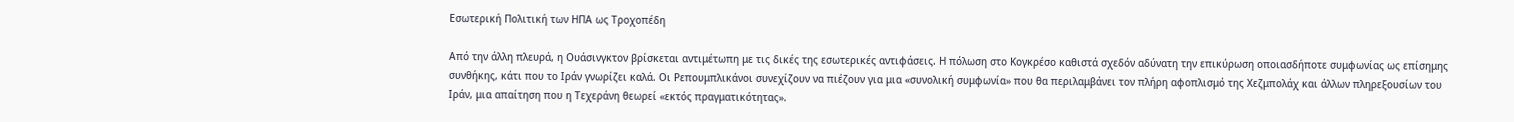Εσωτερική Πολιτική των ΗΠΑ ως Τροχοπέδη

Από την άλλη πλευρά, η Ουάσινγκτον βρίσκεται αντιμέτωπη με τις δικές της εσωτερικές αντιφάσεις. Η πόλωση στο Κογκρέσο καθιστά σχεδόν αδύνατη την επικύρωση οποιασδήποτε συμφωνίας ως επίσημης συνθήκης, κάτι που το Ιράν γνωρίζει καλά. Οι Ρεπουμπλικάνοι συνεχίζουν να πιέζουν για μια «συνολική συμφωνία» που θα περιλαμβάνει τον πλήρη αφοπλισμό της Χεζμπολάχ και άλλων πληρεξουσίων του Ιράν, μια απαίτηση που η Τεχεράνη θεωρεί «εκτός πραγματικότητας».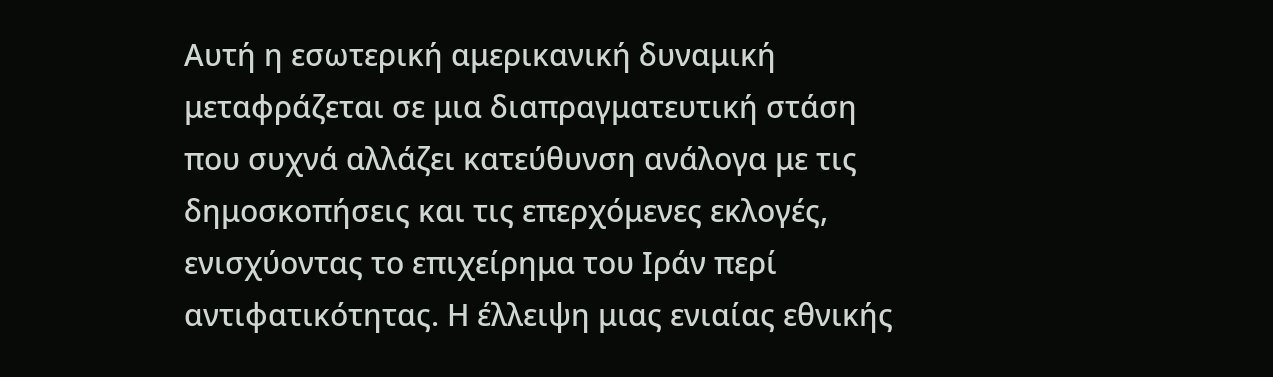Αυτή η εσωτερική αμερικανική δυναμική μεταφράζεται σε μια διαπραγματευτική στάση που συχνά αλλάζει κατεύθυνση ανάλογα με τις δημοσκοπήσεις και τις επερχόμενες εκλογές, ενισχύοντας το επιχείρημα του Ιράν περί αντιφατικότητας. Η έλλειψη μιας ενιαίας εθνικής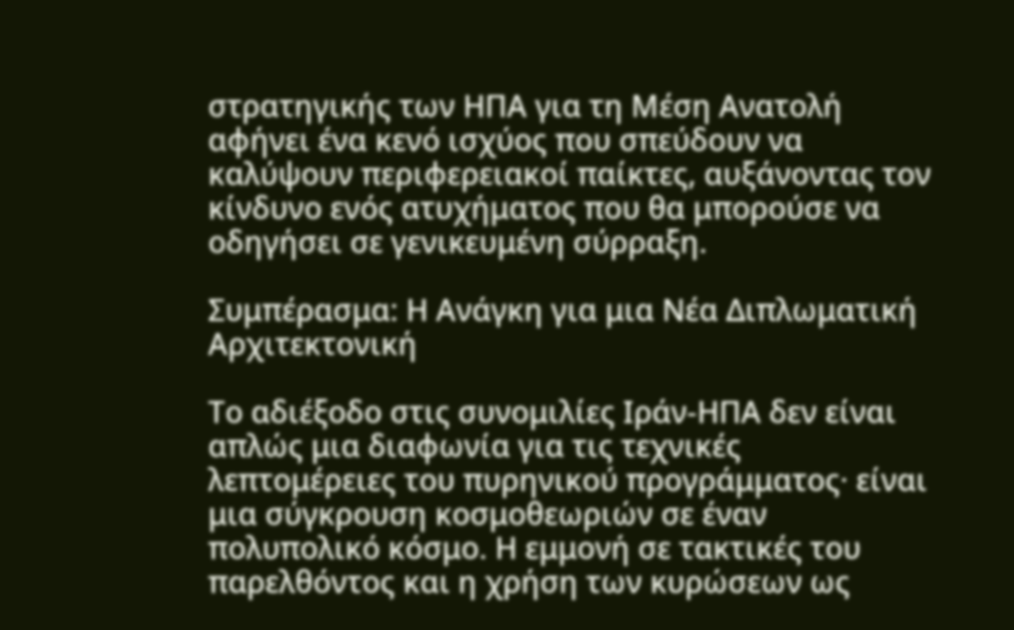στρατηγικής των ΗΠΑ για τη Μέση Ανατολή αφήνει ένα κενό ισχύος που σπεύδουν να καλύψουν περιφερειακοί παίκτες, αυξάνοντας τον κίνδυνο ενός ατυχήματος που θα μπορούσε να οδηγήσει σε γενικευμένη σύρραξη.

Συμπέρασμα: Η Ανάγκη για μια Νέα Διπλωματική Αρχιτεκτονική

Το αδιέξοδο στις συνομιλίες Ιράν-ΗΠΑ δεν είναι απλώς μια διαφωνία για τις τεχνικές λεπτομέρειες του πυρηνικού προγράμματος· είναι μια σύγκρουση κοσμοθεωριών σε έναν πολυπολικό κόσμο. Η εμμονή σε τακτικές του παρελθόντος και η χρήση των κυρώσεων ως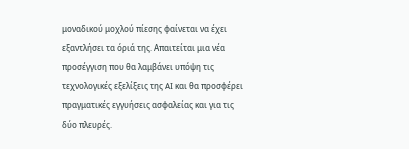μοναδικού μοχλού πίεσης φαίνεται να έχει εξαντλήσει τα όριά της. Απαιτείται μια νέα προσέγγιση που θα λαμβάνει υπόψη τις τεχνολογικές εξελίξεις της AI και θα προσφέρει πραγματικές εγγυήσεις ασφαλείας και για τις δύο πλευρές.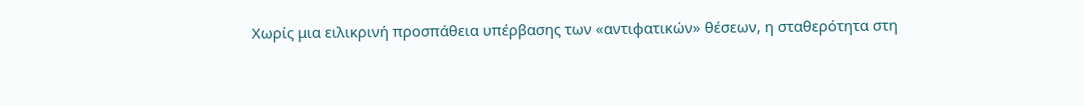Χωρίς μια ειλικρινή προσπάθεια υπέρβασης των «αντιφατικών» θέσεων, η σταθερότητα στη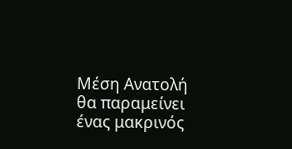Μέση Ανατολή θα παραμείνει ένας μακρινός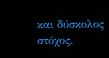και δύσκολος στόχος.